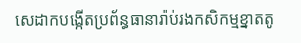សេដាកបង្កើតប្រព័ន្ធធានារ៉ាប់រងកសិកម្មខ្នាតតូ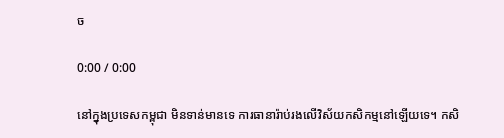ច

0:00 / 0:00

នៅក្នុងប្រទេសកម្ពុជា មិនទាន់មានទេ ការធានារ៉ាប់រងលើវិស័យកសិកម្មនៅឡើយទេ។ កសិ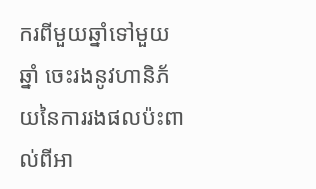ករពីមួយឆ្នាំទៅមួយឆ្នាំ ចេះរងនូវហានិភ័យនៃការរងផលប៉ះពាល់ពីអា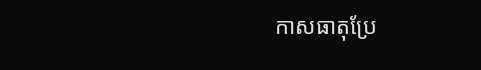កាសធាតុប្រែ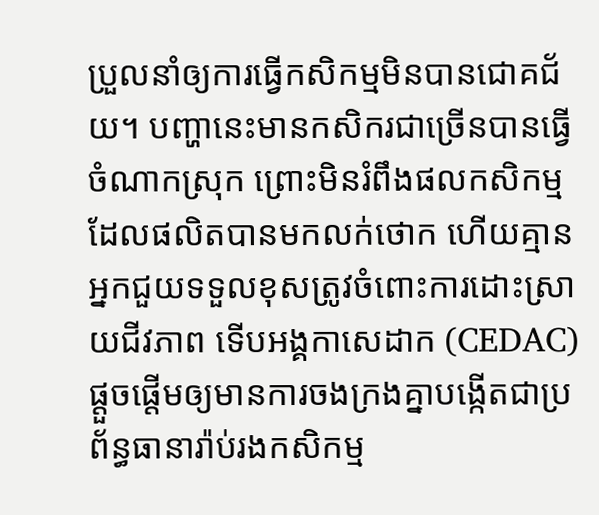ប្រួលនាំឲ្យការធ្វើកសិកម្មមិនបានជោគជ័យ។ បញ្ហានេះមានកសិករជាច្រើនបានធ្វើចំណាកស្រុក ព្រោះមិនរំពឹងផលកសិកម្មដែលផលិតបានមកលក់ថោក ហើយគ្មានអ្នកជួយទទួលខុសត្រូវចំពោះការដោះស្រាយជីវភាព ទើបអង្គកាសេដាក (CEDAC) ផ្តួចផ្តើមឲ្យមានការចងក្រងគ្នាបង្កើតជាប្រព័ន្ធធានារ៉ាប់រងកសិកម្ម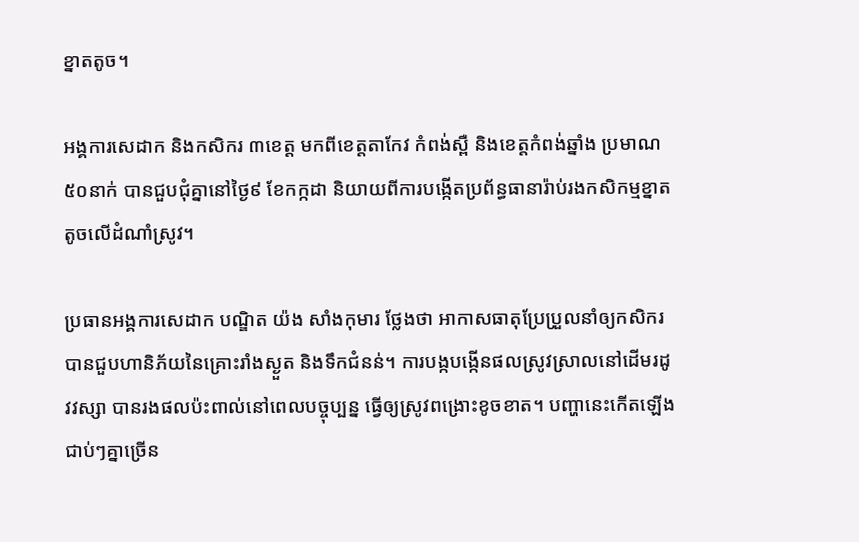ខ្នាតតូច។

អង្គការសេដាក និងកសិករ ៣ខេត្ត មកពីខេត្តតាកែវ កំពង់ស្ពឺ និងខេត្តកំពង់ឆ្នាំង ប្រមាណ ៥០នាក់ បានជួបជុំគ្នានៅថ្ងៃ៩ ខែកក្កដា និយាយពីការបង្កើតប្រព័ន្ធធានារ៉ាប់រងកសិកម្មខ្នាតតូចលើដំណាំស្រូវ។

ប្រធានអង្គការសេដាក បណ្ឌិត យ៉ង សាំងកុមារ ថ្លែងថា អាកាសធាតុប្រែប្រួលនាំឲ្យកសិករបានជួបហានិភ័យនៃគ្រោះរាំងស្ងួត និងទឹកជំនន់។ ការបង្កបង្កើនផលស្រូវស្រាលនៅដើមរដូវវស្សា បានរងផលប៉ះពាល់នៅពេលបច្ចុប្បន្ន ធ្វើឲ្យស្រូវពង្រោះខូចខាត។ បញ្ហានេះកើតឡើងជាប់ៗគ្នាច្រើន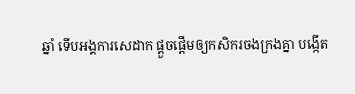ឆ្នាំ ទើបអង្គការសេដាក ផ្តួចផ្តើមឲ្យកសិករចងក្រងគ្នា បង្កើត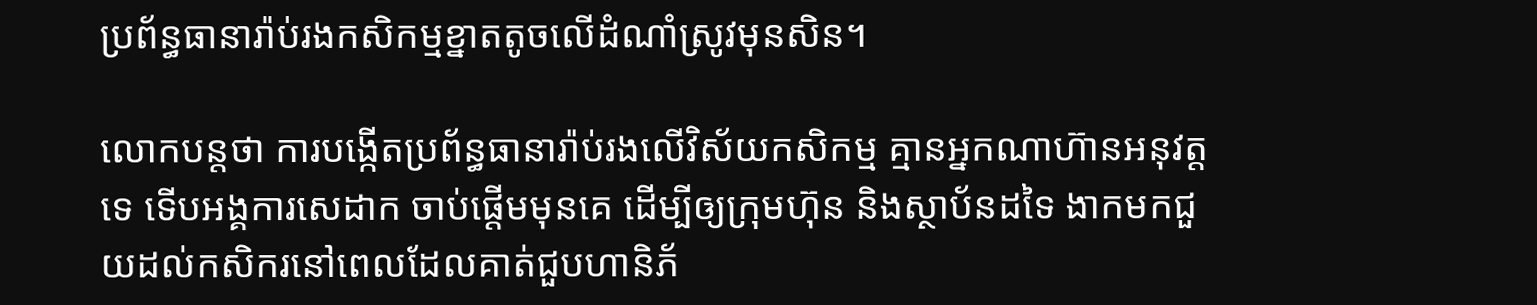ប្រព័ន្ធធានារ៉ាប់រងកសិកម្មខ្នាតតូចលើដំណាំស្រូវមុនសិន។

លោកបន្តថា ការបង្កើតប្រព័ន្ធធានារ៉ាប់រងលើវិស័យកសិកម្ម គ្មានអ្នកណាហ៊ានអនុវត្តទេ ទើបអង្គការសេដាក ចាប់ផ្តើមមុនគេ ដើម្បីឲ្យក្រុមហ៊ុន និងស្ថាប័នដទៃ ងាកមកជួយដល់កសិករនៅពេលដែលគាត់ជួបហានិភ័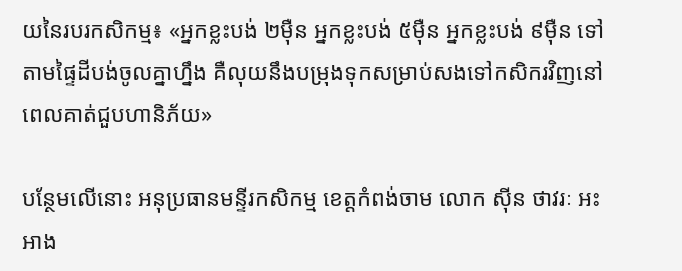យនៃរបរកសិកម្ម៖ «អ្នកខ្លះបង់ ២ម៉ឺន អ្នកខ្លះបង់ ៥ម៉ឺន អ្នកខ្លះបង់ ៩ម៉ឺន ទៅតាមផ្ទៃដីបង់ចូលគ្នាហ្នឹង គឺលុយនឹងបម្រុងទុកសម្រាប់សងទៅកសិករវិញនៅពេលគាត់ជួបហានិភ័យ»

បន្ថែមលើនោះ អនុប្រធានមន្ទីរកសិកម្ម ខេត្តកំពង់ចាម លោក ស៊ីន ថាវរៈ អះអាង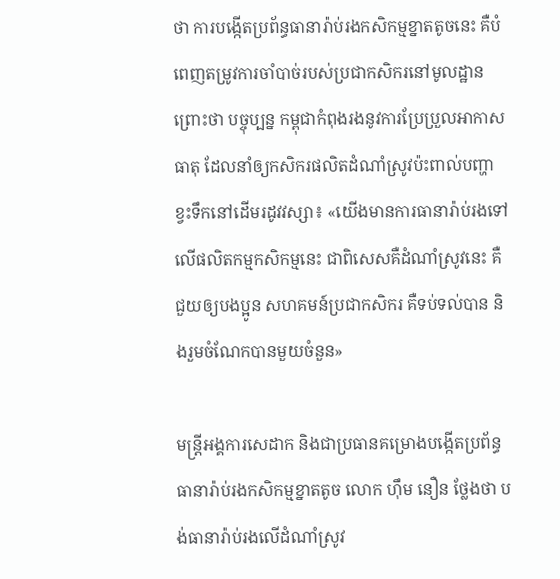ថា ការបង្កើតប្រព័ន្ធធានារ៉ាប់រងកសិកម្មខ្នាតតូចនេះ គឺបំពេញតម្រូវការចាំបាច់របស់ប្រជាកសិករនៅមូលដ្ឋាន ព្រោះថា បច្ចុប្បន្ន កម្ពុជាកំពុងរងនូវការប្រែប្រួលអាកាសធាតុ ដែលនាំឲ្យកសិករផលិតដំណាំស្រូវប៉ះពាល់បញ្ហាខ្វះទឹកនៅដើមរដូវវស្សា៖ «យើងមានការធានារ៉ាប់រងទៅលើផលិតកម្មកសិកម្មនេះ ជាពិសេសគឺដំណាំស្រូវនេះ គឺជួយឲ្យបងប្អូន សហគមន៍ប្រជាកសិករ គឺទប់ទល់បាន និងរួមចំណែកបានមួយចំនួន»

មន្ត្រីអង្គការសេដាក និងជាប្រធានគម្រោងបង្កើតប្រព័ន្ធធានារ៉ាប់រងកសិកម្មខ្នាតតូច លោក ហ៊ឹម នឿន ថ្លែងថា បង់ធានារ៉ាប់រងលើដំណាំស្រូវ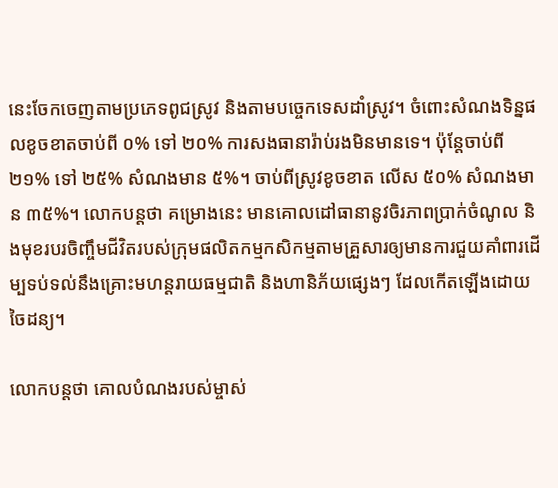នេះចែកចេញតាមប្រភេទពូជស្រូវ និងតាមបច្ចេកទេសដាំស្រូវ។ ចំពោះសំណងទិន្នផលខូចខាតចាប់ពី ០% ទៅ ២០% ការសងធានារ៉ាប់រងមិនមានទេ។ ប៉ុន្តែចាប់ពី ២១% ទៅ ២៥% សំណងមាន ៥%។ ចាប់ពីស្រូវខូចខាត លើស ៥០% សំណងមាន ៣៥%។ លោកបន្តថា គម្រោងនេះ មានគោលដៅធានានូវចិរភាពប្រាក់ចំណូល និងមុខរបរចិញ្ចឹមជីវិតរបស់ក្រុមផលិតកម្មកសិកម្មតាមគ្រួសារឲ្យមានការជួយគាំពារដើម្បទប់ទល់នឹងគ្រោះមហន្តរាយធម្មជាតិ និងហានិភ័យផ្សេងៗ ដែលកើតឡើងដោយចៃដន្យ។

លោកបន្តថា គោលបំណងរបស់ម្ចាស់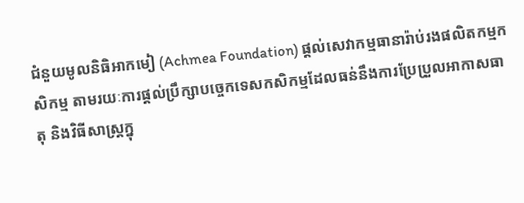ជំនួយមូលនិធិអាកមៀ (Achmea Foundation) ផ្តល់សេវាកម្មធានារ៉ាប់រងផលិតកម្មកសិកម្ម តាមរយៈការផ្តល់ប្រឹក្សាបច្ចេកទេសកសិកម្មដែលធន់នឹងការប្រែប្រួលអាកាសធាតុ និងវិធីសាស្ត្រក្នុ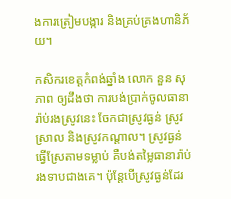ងការត្រៀមបង្ការ និងគ្រប់គ្រងហានិភ័យ។

កសិករខេត្តកំពង់ឆ្នាំង លោក នួន សុភាព ឲ្យដឹងថា ការបង់ប្រាក់ចូលធានារ៉ាប់រងស្រូវនេះ ចែកជាស្រូវធ្ងន់ ស្រូវស្រាល និងស្រូវកណ្តាល។ ស្រូវធ្ងន់ធ្វើស្រែតាមទម្លាប់ គឺបង់តម្លៃធានារ៉ាប់រងទាបជាងគេ។ ប៉ុន្តែបើស្រូវធ្ងន់ដែរ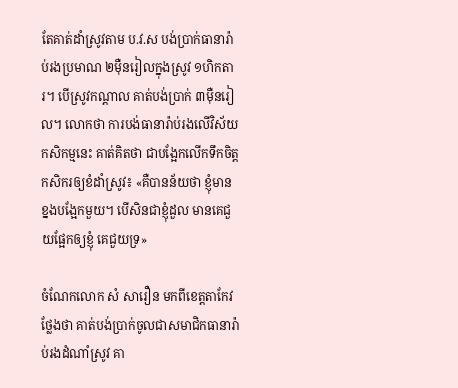តែគាត់ដាំស្រូវតាម ប.វ.ស បង់ប្រាក់ធានារ៉ាប់រងប្រមាណ ២ម៉ឺនរៀលក្នុងស្រូវ ១ហិកតារ។ បើស្រូវកណ្តាល គាត់បង់ប្រាក់ ៣ម៉ឺនរៀល។ លោកថា ការបង់ធានារ៉ាប់រងលើវិស័យកសិកម្មនេះ គាត់គិតថា ជាបង្អែកលើកទឹកចិត្តកសិករឲ្យខំដាំស្រូវ៖ «គឺបានន័យថា ខ្ញុំមានខ្នងបង្អែកមួយ។ បើសិនជាខ្ញុំដួល មានគេជួយផ្អែកឲ្យខ្ញុំ គេជួយទ្រ»

ចំណែកលោក សំ សារឿន មកពីខេត្តតាកែវ ថ្លែងថា គាត់បង់ប្រាក់ចូលជាសមាជិកធានារ៉ាប់រងដំណាំស្រូវ គា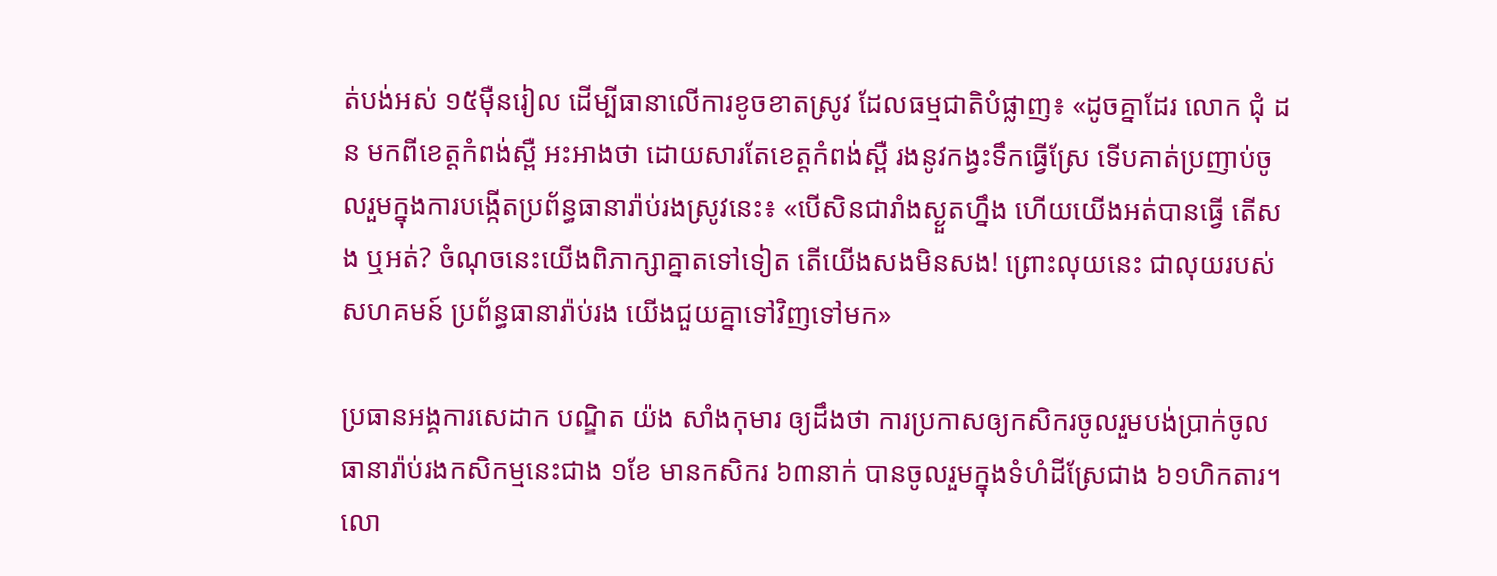ត់បង់អស់ ១៥ម៉ឺនរៀល ដើម្បីធានាលើការខូចខាតស្រូវ ដែលធម្មជាតិបំផ្លាញ៖ «ដូចគ្នាដែរ លោក ជុំ ដន មកពីខេត្តកំពង់ស្ពឺ អះអាងថា ដោយសារតែខេត្តកំពង់ស្ពឺ រងនូវកង្វះទឹកធ្វើស្រែ ទើបគាត់ប្រញាប់ចូលរួមក្នុងការបង្កើតប្រព័ន្ធធានារ៉ាប់រងស្រូវនេះ៖ «បើសិនជារាំងស្ងួតហ្នឹង ហើយយើងអត់បានធ្វើ តើសង ឬអត់? ចំណុចនេះយើងពិភាក្សាគ្នាតទៅទៀត តើយើងសងមិនសង! ព្រោះលុយនេះ ជាលុយរបស់សហគមន៍ ប្រព័ន្ធធានារ៉ាប់រង យើងជួយគ្នាទៅវិញទៅមក»

ប្រធានអង្គការសេដាក បណ្ឌិត យ៉ង សាំងកុមារ ឲ្យដឹងថា ការប្រកាសឲ្យកសិករចូលរួមបង់ប្រាក់ចូលធានារ៉ាប់រងកសិកម្មនេះជាង ១ខែ មានកសិករ ៦៣នាក់ បានចូលរួមក្នុងទំហំដីស្រែជាង ៦១ហិកតារ។ លោ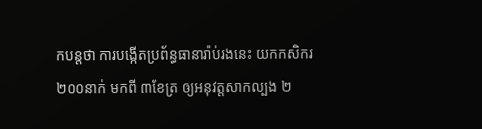កបន្តថា ការបង្កើតប្រព័ន្ធធានារ៉ាប់រងនេះ យកកសិករ ២០០នាក់ មកពី ៣ខែត្រ ឲ្យអនុវត្តសាកល្បង ២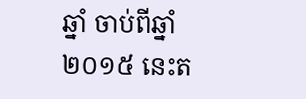ឆ្នាំ ចាប់ពីឆ្នាំ២០១៥ នេះត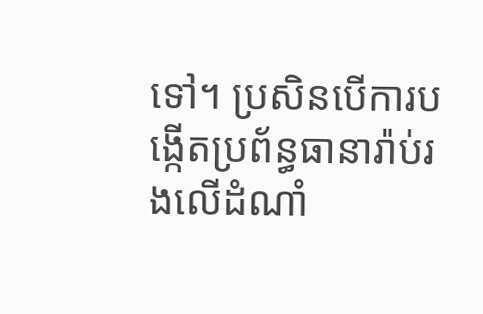ទៅ។ ប្រសិនបើការបង្កើតប្រព័ន្ធធានារ៉ាប់រងលើដំណាំ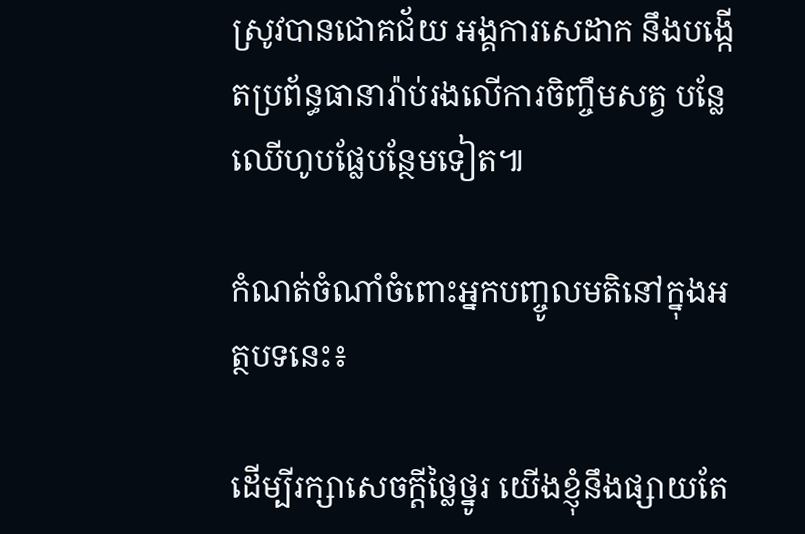ស្រូវបានជោគជ័យ អង្គការសេដាក នឹងបង្កើតប្រព័ន្ធធានារ៉ាប់រងលើការចិញ្ចឹមសត្វ បន្លែ ឈើហូបផ្លែបន្ថែមទៀត៕

កំណត់ចំណាំចំពោះអ្នកបញ្ចូលមតិនៅក្នុងអត្ថបទនេះ៖

ដើម្បីរក្សាសេចក្ដីថ្លៃថ្នូរ យើងខ្ញុំនឹងផ្សាយតែ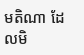មតិណា ដែលមិ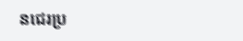នជេរប្រ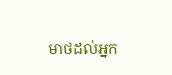មាថដល់អ្នក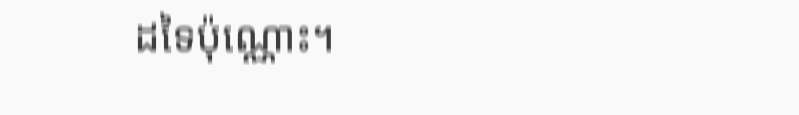ដទៃប៉ុណ្ណោះ។